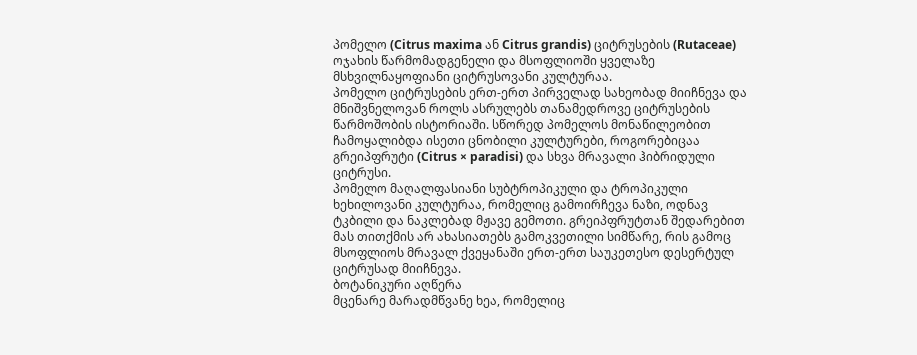პომელო (Citrus maxima ან Citrus grandis) ციტრუსების (Rutaceae) ოჯახის წარმომადგენელი და მსოფლიოში ყველაზე მსხვილნაყოფიანი ციტრუსოვანი კულტურაა.
პომელო ციტრუსების ერთ-ერთ პირველად სახეობად მიიჩნევა და მნიშვნელოვან როლს ასრულებს თანამედროვე ციტრუსების წარმოშობის ისტორიაში. სწორედ პომელოს მონაწილეობით ჩამოყალიბდა ისეთი ცნობილი კულტურები, როგორებიცაა გრეიპფრუტი (Citrus × paradisi) და სხვა მრავალი ჰიბრიდული ციტრუსი.
პომელო მაღალფასიანი სუბტროპიკული და ტროპიკული ხეხილოვანი კულტურაა, რომელიც გამოირჩევა ნაზი, ოდნავ ტკბილი და ნაკლებად მჟავე გემოთი. გრეიპფრუტთან შედარებით მას თითქმის არ ახასიათებს გამოკვეთილი სიმწარე, რის გამოც მსოფლიოს მრავალ ქვეყანაში ერთ-ერთ საუკეთესო დესერტულ ციტრუსად მიიჩნევა.
ბოტანიკური აღწერა
მცენარე მარადმწვანე ხეა, რომელიც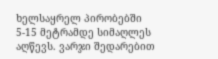ხელსაყრელ პირობებში 5-15 მეტრამდე სიმაღლეს აღწევს. ვარჯი შედარებით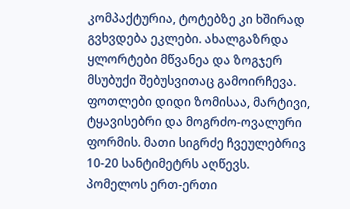კომპაქტურია, ტოტებზე კი ხშირად გვხვდება ეკლები. ახალგაზრდა ყლორტები მწვანეა და ზოგჯერ მსუბუქი შებუსვითაც გამოირჩევა.
ფოთლები დიდი ზომისაა, მარტივი, ტყავისებრი და მოგრძო-ოვალური ფორმის. მათი სიგრძე ჩვეულებრივ 10-20 სანტიმეტრს აღწევს. პომელოს ერთ-ერთი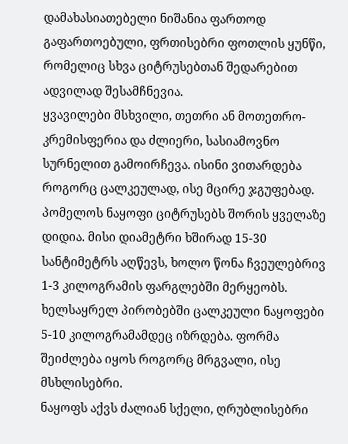დამახასიათებელი ნიშანია ფართოდ გაფართოებული, ფრთისებრი ფოთლის ყუნწი, რომელიც სხვა ციტრუსებთან შედარებით ადვილად შესამჩნევია.
ყვავილები მსხვილი, თეთრი ან მოთეთრო-კრემისფერია და ძლიერი, სასიამოვნო სურნელით გამოირჩევა. ისინი ვითარდება როგორც ცალკეულად, ისე მცირე ჯგუფებად.
პომელოს ნაყოფი ციტრუსებს შორის ყველაზე დიდია. მისი დიამეტრი ხშირად 15-30 სანტიმეტრს აღწევს, ხოლო წონა ჩვეულებრივ 1-3 კილოგრამის ფარგლებში მერყეობს. ხელსაყრელ პირობებში ცალკეული ნაყოფები 5-10 კილოგრამამდეც იზრდება. ფორმა შეიძლება იყოს როგორც მრგვალი, ისე მსხლისებრი.
ნაყოფს აქვს ძალიან სქელი, ღრუბლისებრი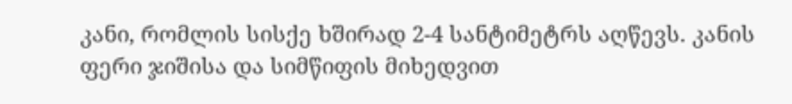კანი, რომლის სისქე ხშირად 2-4 სანტიმეტრს აღწევს. კანის ფერი ჯიშისა და სიმწიფის მიხედვით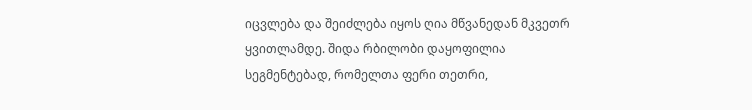იცვლება და შეიძლება იყოს ღია მწვანედან მკვეთრ ყვითლამდე. შიდა რბილობი დაყოფილია სეგმენტებად, რომელთა ფერი თეთრი,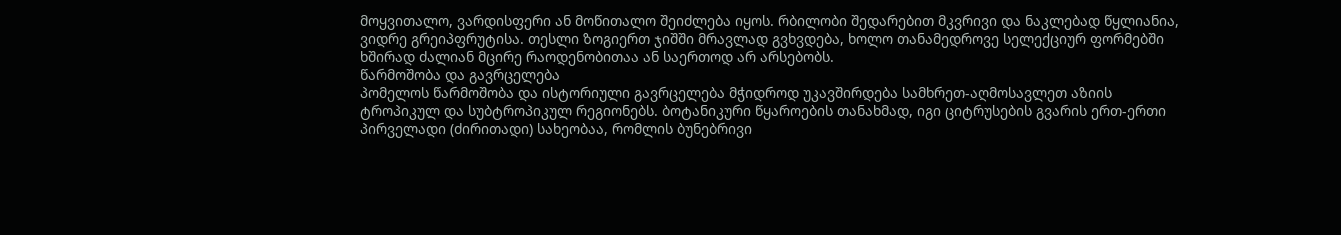მოყვითალო, ვარდისფერი ან მოწითალო შეიძლება იყოს. რბილობი შედარებით მკვრივი და ნაკლებად წყლიანია, ვიდრე გრეიპფრუტისა. თესლი ზოგიერთ ჯიშში მრავლად გვხვდება, ხოლო თანამედროვე სელექციურ ფორმებში ხშირად ძალიან მცირე რაოდენობითაა ან საერთოდ არ არსებობს.
წარმოშობა და გავრცელება
პომელოს წარმოშობა და ისტორიული გავრცელება მჭიდროდ უკავშირდება სამხრეთ-აღმოსავლეთ აზიის ტროპიკულ და სუბტროპიკულ რეგიონებს. ბოტანიკური წყაროების თანახმად, იგი ციტრუსების გვარის ერთ-ერთი პირველადი (ძირითადი) სახეობაა, რომლის ბუნებრივი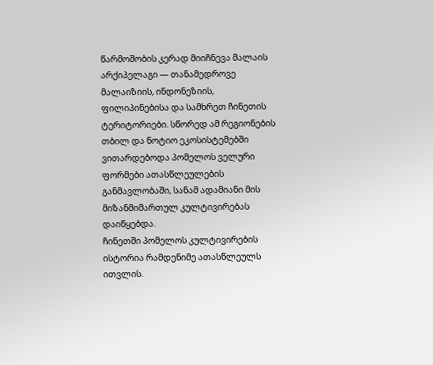წარმოშობის კერად მიიჩნევა მალაის არქიპელაგი — თანამედროვე მალაიზიის, ინდონეზიის, ფილიპინებისა და სამხრეთ ჩინეთის ტერიტორიები. სწორედ ამ რეგიონების თბილ და ნოტიო ეკოსისტემებში ვითარდებოდა პომელოს ველური ფორმები ათასწლეულების განმავლობაში, სანამ ადამიანი მის მიზანმიმართულ კულტივირებას დაიწყებდა.
ჩინეთში პომელოს კულტივირების ისტორია რამდენიმე ათასწლეულს ითვლის.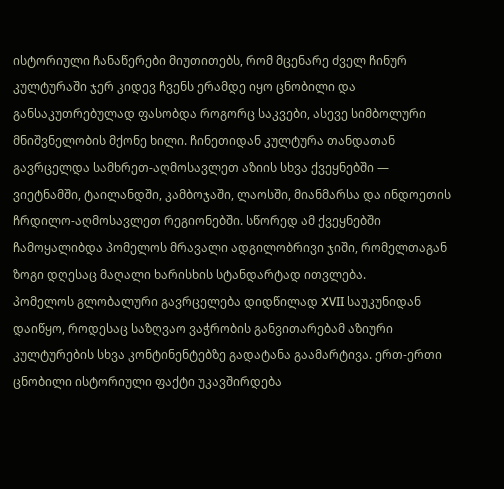ისტორიული ჩანაწერები მიუთითებს, რომ მცენარე ძველ ჩინურ კულტურაში ჯერ კიდევ ჩვენს ერამდე იყო ცნობილი და განსაკუთრებულად ფასობდა როგორც საკვები, ასევე სიმბოლური მნიშვნელობის მქონე ხილი. ჩინეთიდან კულტურა თანდათან გავრცელდა სამხრეთ-აღმოსავლეთ აზიის სხვა ქვეყნებში — ვიეტნამში, ტაილანდში, კამბოჯაში, ლაოსში, მიანმარსა და ინდოეთის ჩრდილო-აღმოსავლეთ რეგიონებში. სწორედ ამ ქვეყნებში ჩამოყალიბდა პომელოს მრავალი ადგილობრივი ჯიში, რომელთაგან ზოგი დღესაც მაღალი ხარისხის სტანდარტად ითვლება.
პომელოს გლობალური გავრცელება დიდწილად XVII საუკუნიდან დაიწყო, როდესაც საზღვაო ვაჭრობის განვითარებამ აზიური კულტურების სხვა კონტინენტებზე გადატანა გაამარტივა. ერთ-ერთი ცნობილი ისტორიული ფაქტი უკავშირდება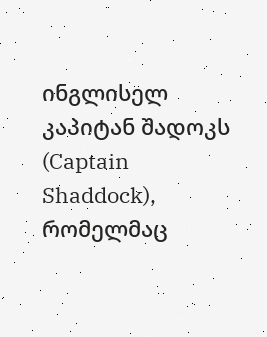ინგლისელ კაპიტან შადოკს (Captain Shaddock), რომელმაც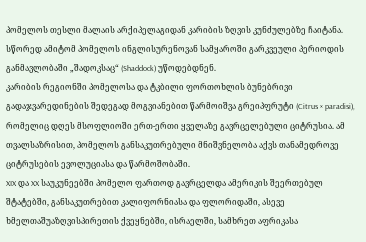პომელოს თესლი მალაის არქიპელაგიდან კარიბის ზღვის კუნძულებზე ჩაიტანა. სწორედ ამიტომ პომელოს ინგლისურენოვან სამყაროში გარკვეული პერიოდის განმავლობაში „შადოკსაც“ (Shaddock) უწოდებდნენ.
კარიბის რეგიონში პომელოსა და ტკბილი ფორთოხლის ბუნებრივი გადაჯვარედინების შედეგად მოგვიანებით წარმოიშვა გრეიპფრუტი (Citrus × paradisi), რომელიც დღეს მსოფლიოში ერთ-ერთი ყველაზე გავრცელებული ციტრუსია. ამ თვალსაზრისით, პომელოს განსაკუთრებული მნიშვნელობა აქვს თანამედროვე ციტრუსების ევოლუციასა და წარმოშობაში.
XIX და XX საუკუნეებში პომელო ფართოდ გავრცელდა ამერიკის შეერთებულ შტატებში, განსაკუთრებით კალიფორნიასა და ფლორიდაში, ასევე ხმელთაშუაზღვისპირეთის ქვეყნებში, ისრაელში, სამხრეთ აფრიკასა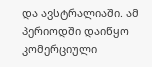და ავსტრალიაში. ამ პერიოდში დაიწყო კომერციული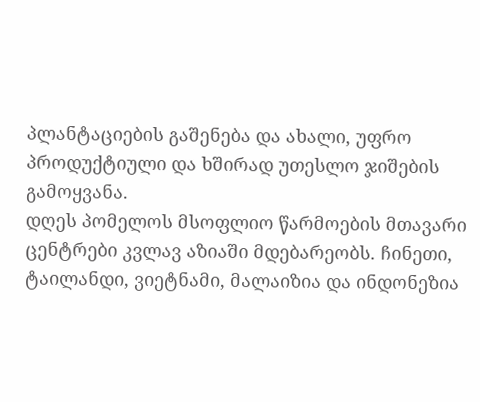პლანტაციების გაშენება და ახალი, უფრო პროდუქტიული და ხშირად უთესლო ჯიშების გამოყვანა.
დღეს პომელოს მსოფლიო წარმოების მთავარი ცენტრები კვლავ აზიაში მდებარეობს. ჩინეთი, ტაილანდი, ვიეტნამი, მალაიზია და ინდონეზია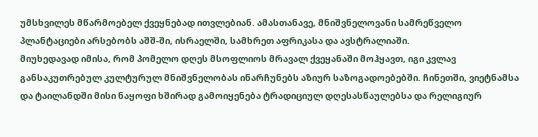უმსხვილეს მწარმოებელ ქვეყნებად ითვლებიან. ამასთანავე, მნიშვნელოვანი სამრეწველო პლანტაციები არსებობს აშშ-ში, ისრაელში, სამხრეთ აფრიკასა და ავსტრალიაში.
მიუხედავად იმისა, რომ პომელო დღეს მსოფლიოს მრავალ ქვეყანაში მოჰყავთ, იგი კვლავ განსაკუთრებულ კულტურულ მნიშვნელობას ინარჩუნებს აზიურ საზოგადოებებში. ჩინეთში, ვიეტნამსა და ტაილანდში მისი ნაყოფი ხშირად გამოიყენება ტრადიციულ დღესასწაულებსა და რელიგიურ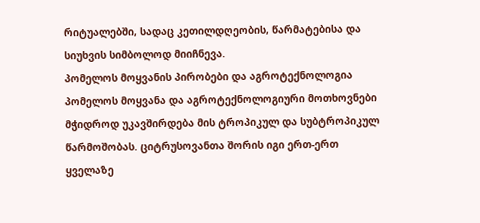რიტუალებში, სადაც კეთილდღეობის, წარმატებისა და სიუხვის სიმბოლოდ მიიჩნევა.
პომელოს მოყვანის პირობები და აგროტექნოლოგია
პომელოს მოყვანა და აგროტექნოლოგიური მოთხოვნები მჭიდროდ უკავშირდება მის ტროპიკულ და სუბტროპიკულ წარმოშობას. ციტრუსოვანთა შორის იგი ერთ-ერთ ყველაზე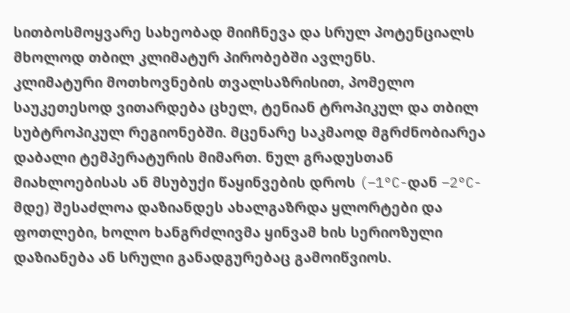სითბოსმოყვარე სახეობად მიიჩნევა და სრულ პოტენციალს მხოლოდ თბილ კლიმატურ პირობებში ავლენს.
კლიმატური მოთხოვნების თვალსაზრისით, პომელო საუკეთესოდ ვითარდება ცხელ, ტენიან ტროპიკულ და თბილ სუბტროპიკულ რეგიონებში. მცენარე საკმაოდ მგრძნობიარეა დაბალი ტემპერატურის მიმართ. ნულ გრადუსთან მიახლოებისას ან მსუბუქი წაყინვების დროს (−1°C-დან −2°C-მდე) შესაძლოა დაზიანდეს ახალგაზრდა ყლორტები და ფოთლები, ხოლო ხანგრძლივმა ყინვამ ხის სერიოზული დაზიანება ან სრული განადგურებაც გამოიწვიოს.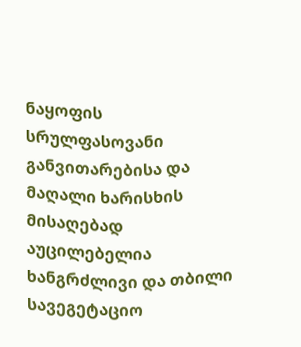ნაყოფის სრულფასოვანი განვითარებისა და მაღალი ხარისხის მისაღებად აუცილებელია ხანგრძლივი და თბილი სავეგეტაციო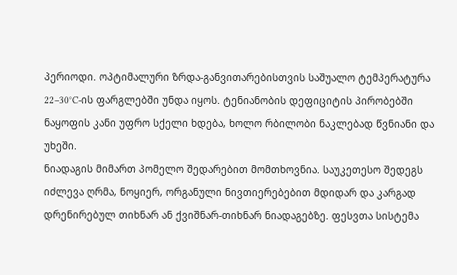პერიოდი. ოპტიმალური ზრდა-განვითარებისთვის საშუალო ტემპერატურა 22–30°C-ის ფარგლებში უნდა იყოს. ტენიანობის დეფიციტის პირობებში ნაყოფის კანი უფრო სქელი ხდება, ხოლო რბილობი ნაკლებად წვნიანი და უხეში.
ნიადაგის მიმართ პომელო შედარებით მომთხოვნია. საუკეთესო შედეგს იძლევა ღრმა, ნოყიერ, ორგანული ნივთიერებებით მდიდარ და კარგად დრენირებულ თიხნარ ან ქვიშნარ-თიხნარ ნიადაგებზე. ფესვთა სისტემა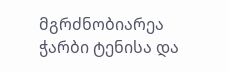მგრძნობიარეა ჭარბი ტენისა და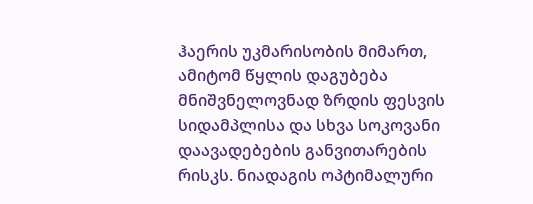ჰაერის უკმარისობის მიმართ, ამიტომ წყლის დაგუბება მნიშვნელოვნად ზრდის ფესვის სიდამპლისა და სხვა სოკოვანი დაავადებების განვითარების რისკს. ნიადაგის ოპტიმალური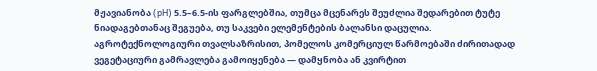მჟავიანობა (pH) 5.5–6.5-ის ფარგლებშია, თუმცა მცენარეს შეუძლია შედარებით ტუტე ნიადაგებთანაც შეგუება, თუ საკვები ელემენტების ბალანსი დაცულია.
აგროტექნოლოგიური თვალსაზრისით, პომელოს კომერციულ წარმოებაში ძირითადად ვეგეტაციური გამრავლება გამოიყენება — დამყნობა ან კვირტით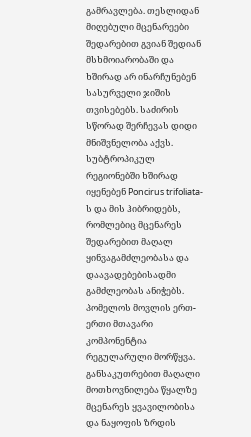გამრავლება. თესლიდან მიღებული მცენარეები შედარებით გვიან შედიან მსხმოიარობაში და ხშირად არ ინარჩუნებენ სასურველი ჯიშის თვისებებს. საძირის სწორად შერჩევას დიდი მნიშვნელობა აქვს. სუბტროპიკულ რეგიონებში ხშირად იყენებენ Poncirus trifoliata-ს და მის ჰიბრიდებს, რომლებიც მცენარეს შედარებით მაღალ ყინვაგამძლეობასა და დაავადებებისადმი გამძლეობას ანიჭებს.
პომელოს მოვლის ერთ-ერთი მთავარი კომპონენტია რეგულარული მორწყვა. განსაკუთრებით მაღალი მოთხოვნილება წყალზე მცენარეს ყვავილობისა და ნაყოფის ზრდის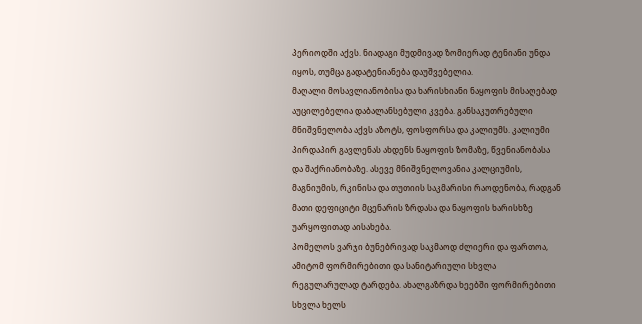პერიოდში აქვს. ნიადაგი მუდმივად ზომიერად ტენიანი უნდა იყოს, თუმცა გადატენიანება დაუშვებელია.
მაღალი მოსავლიანობისა და ხარისხიანი ნაყოფის მისაღებად აუცილებელია დაბალანსებული კვება. განსაკუთრებული მნიშვნელობა აქვს აზოტს, ფოსფორსა და კალიუმს. კალიუმი პირდაპირ გავლენას ახდენს ნაყოფის ზომაზე, წვენიანობასა და შაქრიანობაზე. ასევე მნიშვნელოვანია კალციუმის, მაგნიუმის, რკინისა და თუთიის საკმარისი რაოდენობა, რადგან მათი დეფიციტი მცენარის ზრდასა და ნაყოფის ხარისხზე უარყოფითად აისახება.
პომელოს ვარჯი ბუნებრივად საკმაოდ ძლიერი და ფართოა, ამიტომ ფორმირებითი და სანიტარიული სხვლა რეგულარულად ტარდება. ახალგაზრდა ხეებში ფორმირებითი სხვლა ხელს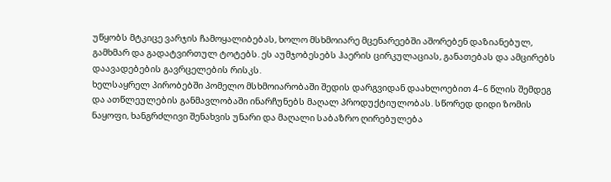უწყობს მტკიცე ვარჯის ჩამოყალიბებას, ხოლო მსხმოიარე მცენარეებში აშორებენ დაზიანებულ, გამხმარ და გადატვირთულ ტოტებს. ეს აუმჯობესებს ჰაერის ცირკულაციას, განათებას და ამცირებს დაავადებების გავრცელების რისკს.
ხელსაყრელ პირობებში პომელო მსხმოიარობაში შედის დარგვიდან დაახლოებით 4–6 წლის შემდეგ და ათწლეულების განმავლობაში ინარჩუნებს მაღალ პროდუქტიულობას. სწორედ დიდი ზომის ნაყოფი, ხანგრძლივი შენახვის უნარი და მაღალი საბაზრო ღირებულება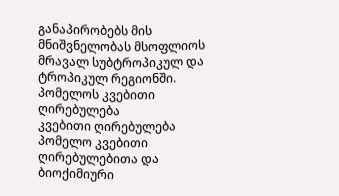განაპირობებს მის მნიშვნელობას მსოფლიოს მრავალ სუბტროპიკულ და ტროპიკულ რეგიონში.
პომელოს კვებითი ღირებულება
კვებითი ღირებულება
პომელო კვებითი ღირებულებითა და ბიოქიმიური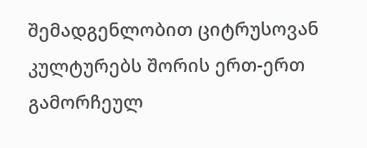შემადგენლობით ციტრუსოვან კულტურებს შორის ერთ-ერთ გამორჩეულ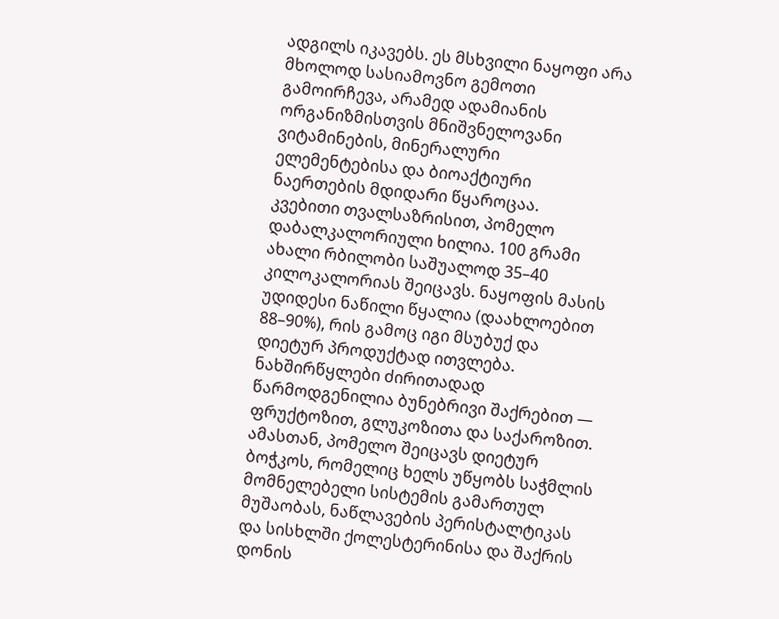ადგილს იკავებს. ეს მსხვილი ნაყოფი არა მხოლოდ სასიამოვნო გემოთი გამოირჩევა, არამედ ადამიანის ორგანიზმისთვის მნიშვნელოვანი ვიტამინების, მინერალური ელემენტებისა და ბიოაქტიური ნაერთების მდიდარი წყაროცაა.
კვებითი თვალსაზრისით, პომელო დაბალკალორიული ხილია. 100 გრამი ახალი რბილობი საშუალოდ 35–40 კილოკალორიას შეიცავს. ნაყოფის მასის უდიდესი ნაწილი წყალია (დაახლოებით 88–90%), რის გამოც იგი მსუბუქ და დიეტურ პროდუქტად ითვლება. ნახშირწყლები ძირითადად წარმოდგენილია ბუნებრივი შაქრებით — ფრუქტოზით, გლუკოზითა და საქაროზით. ამასთან, პომელო შეიცავს დიეტურ ბოჭკოს, რომელიც ხელს უწყობს საჭმლის მომნელებელი სისტემის გამართულ მუშაობას, ნაწლავების პერისტალტიკას და სისხლში ქოლესტერინისა და შაქრის დონის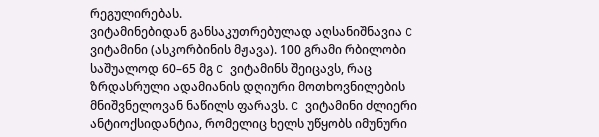რეგულირებას.
ვიტამინებიდან განსაკუთრებულად აღსანიშნავია C ვიტამინი (ასკორბინის მჟავა). 100 გრამი რბილობი საშუალოდ 60–65 მგ C ვიტამინს შეიცავს, რაც ზრდასრული ადამიანის დღიური მოთხოვნილების მნიშვნელოვან ნაწილს ფარავს. C ვიტამინი ძლიერი ანტიოქსიდანტია, რომელიც ხელს უწყობს იმუნური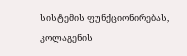სისტემის ფუნქციონირებას, კოლაგენის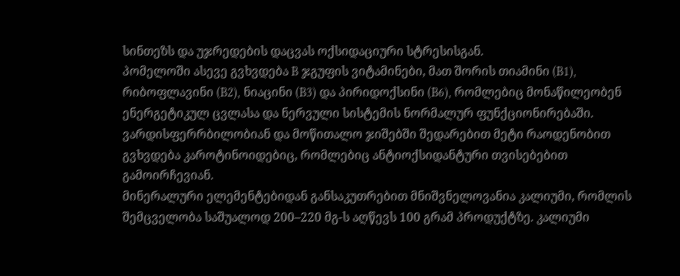სინთეზს და უჯრედების დაცვას ოქსიდაციური სტრესისგან.
პომელოში ასევე გვხვდება B ჯგუფის ვიტამინები, მათ შორის თიამინი (B1), რიბოფლავინი (B2), ნიაცინი (B3) და პირიდოქსინი (B6), რომლებიც მონაწილეობენ ენერგეტიკულ ცვლასა და ნერვული სისტემის ნორმალურ ფუნქციონირებაში. ვარდისფერრბილობიან და მოწითალო ჯიშებში შედარებით მეტი რაოდენობით გვხვდება კაროტინოიდებიც, რომლებიც ანტიოქსიდანტური თვისებებით გამოირჩევიან.
მინერალური ელემენტებიდან განსაკუთრებით მნიშვნელოვანია კალიუმი, რომლის შემცველობა საშუალოდ 200–220 მგ-ს აღწევს 100 გრამ პროდუქტზე. კალიუმი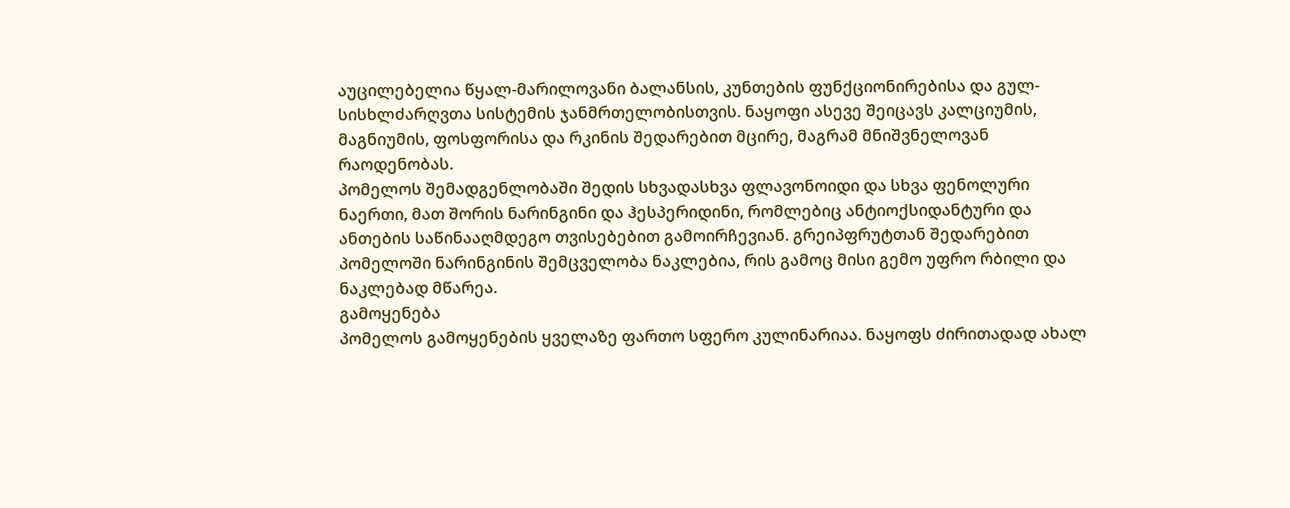აუცილებელია წყალ-მარილოვანი ბალანსის, კუნთების ფუნქციონირებისა და გულ-სისხლძარღვთა სისტემის ჯანმრთელობისთვის. ნაყოფი ასევე შეიცავს კალციუმის, მაგნიუმის, ფოსფორისა და რკინის შედარებით მცირე, მაგრამ მნიშვნელოვან რაოდენობას.
პომელოს შემადგენლობაში შედის სხვადასხვა ფლავონოიდი და სხვა ფენოლური ნაერთი, მათ შორის ნარინგინი და ჰესპერიდინი, რომლებიც ანტიოქსიდანტური და ანთების საწინააღმდეგო თვისებებით გამოირჩევიან. გრეიპფრუტთან შედარებით პომელოში ნარინგინის შემცველობა ნაკლებია, რის გამოც მისი გემო უფრო რბილი და ნაკლებად მწარეა.
გამოყენება
პომელოს გამოყენების ყველაზე ფართო სფერო კულინარიაა. ნაყოფს ძირითადად ახალ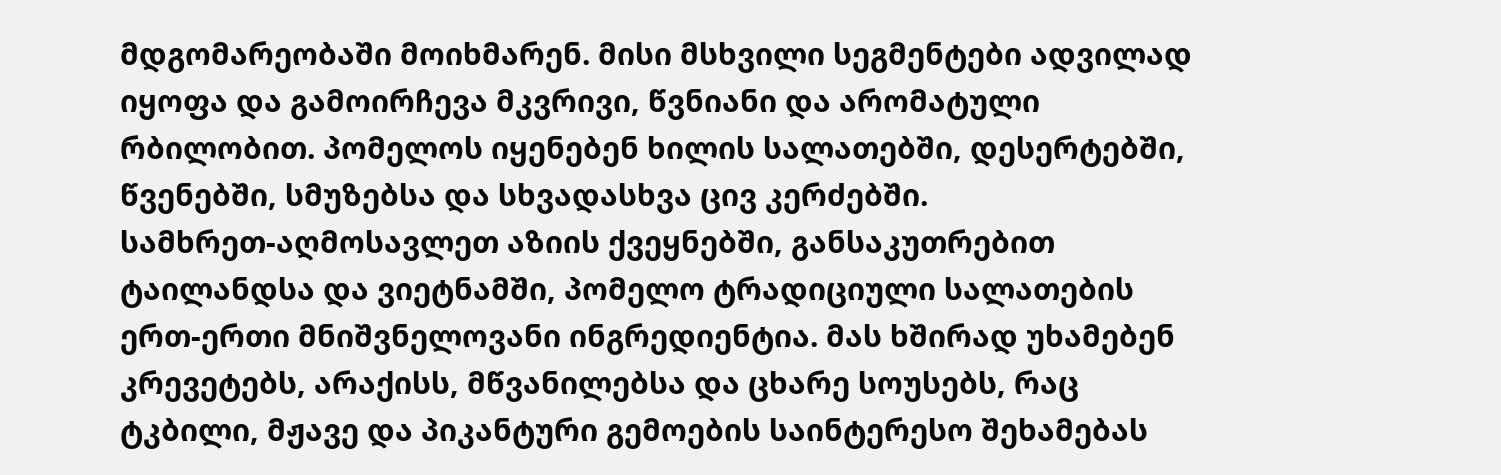მდგომარეობაში მოიხმარენ. მისი მსხვილი სეგმენტები ადვილად იყოფა და გამოირჩევა მკვრივი, წვნიანი და არომატული რბილობით. პომელოს იყენებენ ხილის სალათებში, დესერტებში, წვენებში, სმუზებსა და სხვადასხვა ცივ კერძებში.
სამხრეთ-აღმოსავლეთ აზიის ქვეყნებში, განსაკუთრებით ტაილანდსა და ვიეტნამში, პომელო ტრადიციული სალათების ერთ-ერთი მნიშვნელოვანი ინგრედიენტია. მას ხშირად უხამებენ კრევეტებს, არაქისს, მწვანილებსა და ცხარე სოუსებს, რაც ტკბილი, მჟავე და პიკანტური გემოების საინტერესო შეხამებას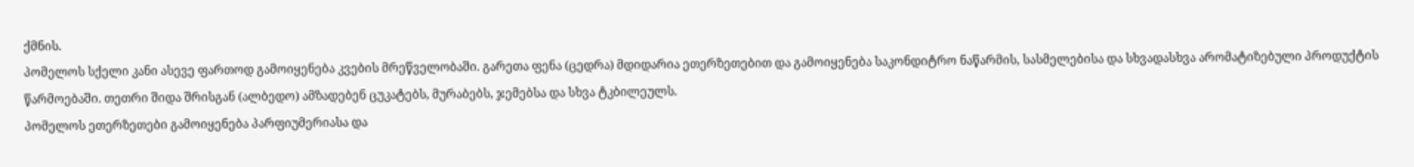ქმნის.
პომელოს სქელი კანი ასევე ფართოდ გამოიყენება კვების მრეწველობაში. გარეთა ფენა (ცედრა) მდიდარია ეთერზეთებით და გამოიყენება საკონდიტრო ნაწარმის, სასმელებისა და სხვადასხვა არომატიზებული პროდუქტის წარმოებაში. თეთრი შიდა შრისგან (ალბედო) ამზადებენ ცუკატებს, მურაბებს, ჯემებსა და სხვა ტკბილეულს.
პომელოს ეთერზეთები გამოიყენება პარფიუმერიასა და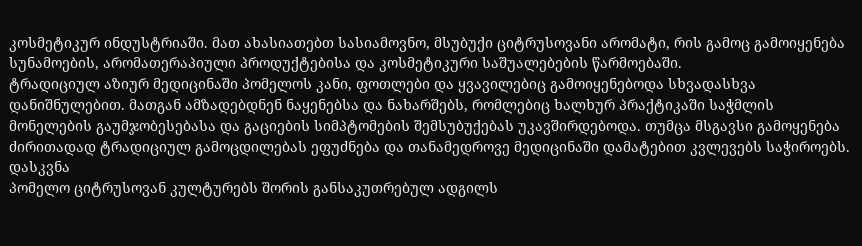კოსმეტიკურ ინდუსტრიაში. მათ ახასიათებთ სასიამოვნო, მსუბუქი ციტრუსოვანი არომატი, რის გამოც გამოიყენება სუნამოების, არომათერაპიული პროდუქტებისა და კოსმეტიკური საშუალებების წარმოებაში.
ტრადიციულ აზიურ მედიცინაში პომელოს კანი, ფოთლები და ყვავილებიც გამოიყენებოდა სხვადასხვა დანიშნულებით. მათგან ამზადებდნენ ნაყენებსა და ნახარშებს, რომლებიც ხალხურ პრაქტიკაში საჭმლის მონელების გაუმჯობესებასა და გაციების სიმპტომების შემსუბუქებას უკავშირდებოდა. თუმცა მსგავსი გამოყენება ძირითადად ტრადიციულ გამოცდილებას ეფუძნება და თანამედროვე მედიცინაში დამატებით კვლევებს საჭიროებს.
დასკვნა
პომელო ციტრუსოვან კულტურებს შორის განსაკუთრებულ ადგილს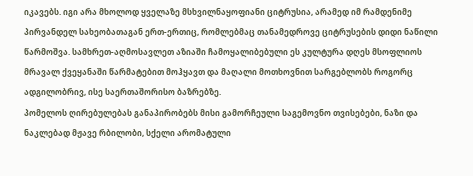იკავებს. იგი არა მხოლოდ ყველაზე მსხვილნაყოფიანი ციტრუსია, არამედ იმ რამდენიმე პირვანდელ სახეობათაგან ერთ-ერთიც, რომლებმაც თანამედროვე ციტრუსების დიდი ნაწილი წარმოშვა. სამხრეთ-აღმოსავლეთ აზიაში ჩამოყალიბებული ეს კულტურა დღეს მსოფლიოს მრავალ ქვეყანაში წარმატებით მოჰყავთ და მაღალი მოთხოვნით სარგებლობს როგორც ადგილობრივ, ისე საერთაშორისო ბაზრებზე.
პომელოს ღირებულებას განაპირობებს მისი გამორჩეული საგემოვნო თვისებები, ნაზი და ნაკლებად მჟავე რბილობი, სქელი არომატული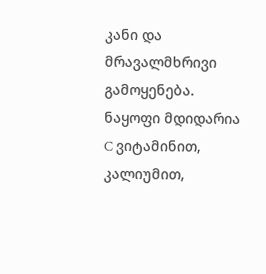კანი და მრავალმხრივი გამოყენება. ნაყოფი მდიდარია C ვიტამინით, კალიუმით,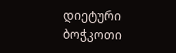დიეტური ბოჭკოთი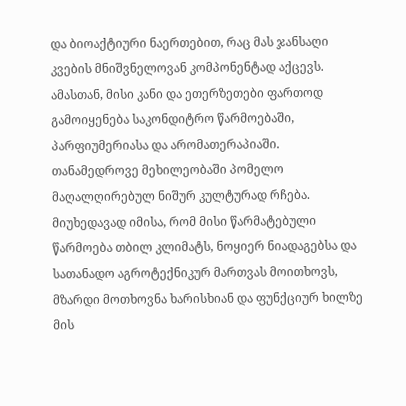და ბიოაქტიური ნაერთებით, რაც მას ჯანსაღი კვების მნიშვნელოვან კომპონენტად აქცევს. ამასთან, მისი კანი და ეთერზეთები ფართოდ გამოიყენება საკონდიტრო წარმოებაში, პარფიუმერიასა და არომათერაპიაში.
თანამედროვე მეხილეობაში პომელო მაღალღირებულ ნიშურ კულტურად რჩება. მიუხედავად იმისა, რომ მისი წარმატებული წარმოება თბილ კლიმატს, ნოყიერ ნიადაგებსა და სათანადო აგროტექნიკურ მართვას მოითხოვს, მზარდი მოთხოვნა ხარისხიან და ფუნქციურ ხილზე მის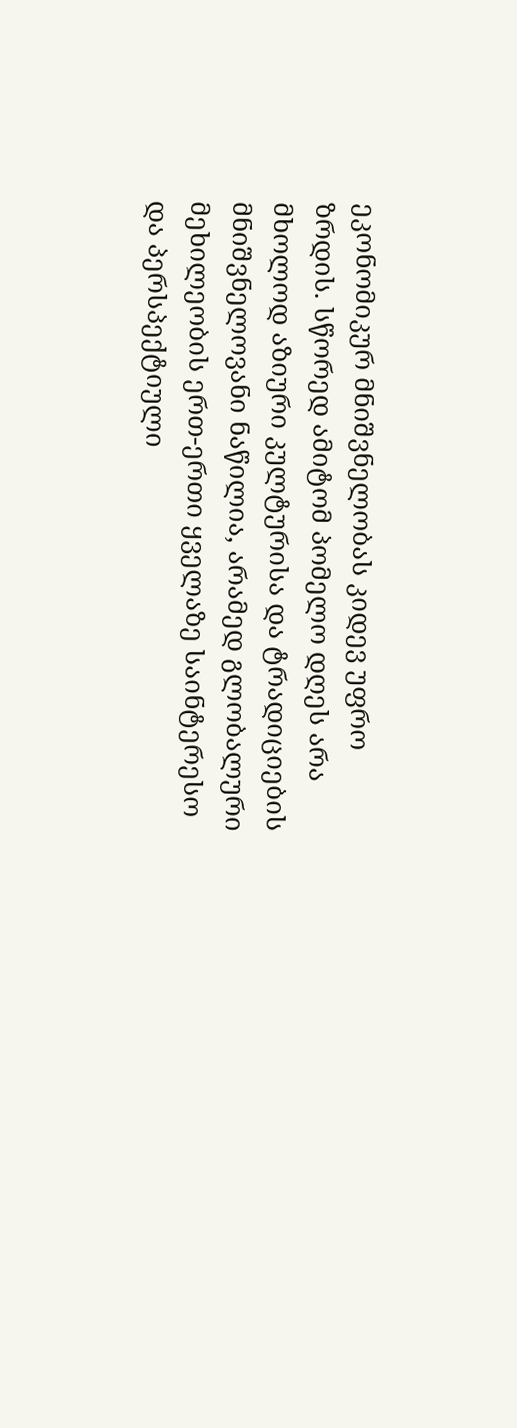ეკონომიკურ მნიშვნელობას კიდევ უფრო ზრდის. სწორედ ამიტომ პომელო დღეს არა მხოლოდ აზიური კულტურისა და ტრადიციების მნიშვნელოვანი ნაწილია, არამედ გლობალური მეხილეობის ერთ-ერთი ყველაზე საინტერესო და პერსპექტიული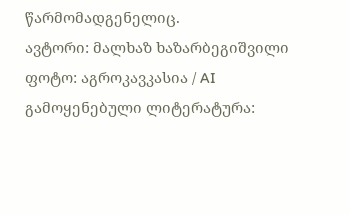წარმომადგენელიც.
ავტორი: მალხაზ ხაზარბეგიშვილი
ფოტო: აგროკავკასია / AI
გამოყენებული ლიტერატურა: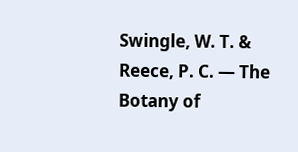Swingle, W. T. & Reece, P. C. — The Botany of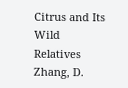Citrus and Its Wild Relatives
Zhang, D.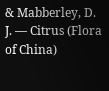& Mabberley, D. J. — Citrus (Flora of China)